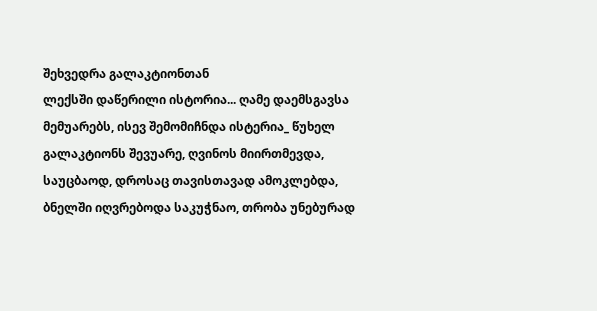შეხვედრა გალაკტიონთან
ლექსში დაწერილი ისტორია... ღამე დაემსგავსა მემუარებს, ისევ შემომიჩნდა ისტერია_ წუხელ გალაკტიონს შევუარე, ღვინოს მიირთმევდა, საუცბაოდ, დროსაც თავისთავად ამოკლებდა, ბნელში იღვრებოდა საკუჭნაო, თრობა უნებურად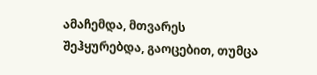ამაჩემდა, მთვარეს შეჰყურებდა, გაოცებით, თუმცა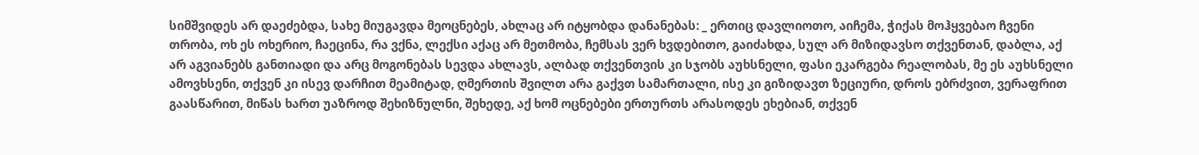სიმშვიდეს არ დაეძებდა, სახე მიუგავდა მეოცნებეს, ახლაც არ იტყობდა დანანებას: _ ერთიც დავლიოთო, აიჩემა, ჭიქას მოჰყვებაო ჩვენი თრობა, ოხ ეს ოხერიო, ჩაეცინა, რა ვქნა, ლექსი აქაც არ მეთმობა, ჩემსას ვერ ხვდებითო, გაიძახდა, სულ არ მიზიდავსო თქვენთან, დაბლა, აქ არ აგვიანებს განთიადი და არც მოგონებას სევდა ახლავს, ალბად თქვენთვის კი სჯობს აუხსნელი, ფასი ეკარგება რეალობას, მე ეს აუხსნელი ამოვხსენი, თქვენ კი ისევ დარჩით მეამიტად, ღმერთის შვილთ არა გაქვთ სამართალი, ისე კი გიზიდავთ ზეციური, დროს ებრძვით, ვერაფრით გაასწარით, მიწას ხართ უაზროდ შეხიზნულნი, შეხედე, აქ ხომ ოცნებები ერთურთს არასოდეს ეხებიან, თქვენ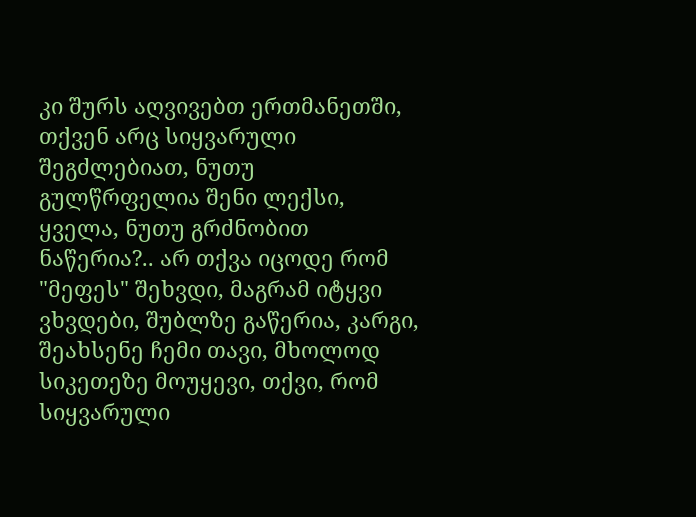კი შურს აღვივებთ ერთმანეთში, თქვენ არც სიყვარული შეგძლებიათ, ნუთუ გულწრფელია შენი ლექსი, ყველა, ნუთუ გრძნობით ნაწერია?.. არ თქვა იცოდე რომ "მეფეს" შეხვდი, მაგრამ იტყვი ვხვდები, შუბლზე გაწერია, კარგი, შეახსენე ჩემი თავი, მხოლოდ სიკეთეზე მოუყევი, თქვი, რომ სიყვარული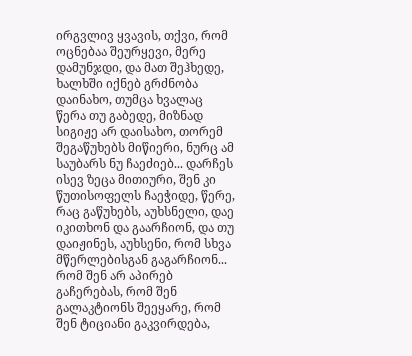ირგვლივ ყვავის, თქვი, რომ ოცნებაა შეურყევი, მერე დამუნჯდი, და მათ შეჰხედე, ხალხში იქნებ გრძნობა დაინახო, თუმცა ხვალაც წერა თუ გაბედე, მიზნად სიგიჟე არ დაისახო, თორემ შეგაწუხებს მიწიერი, ნურც ამ საუბარს ნუ ჩაეძიებ... დარჩეს ისევ ზეცა მითიური, შენ კი წუთისოფელს ჩაეჭიდე, წერე, რაც გაწუხებს, აუხსნელი, დაე იკითხონ და გაარჩიონ, და თუ დაიჟინეს, აუხსენი, რომ სხვა მწერლებისგან გაგარჩიონ... რომ შენ არ აპირებ გაჩერებას, რომ შენ გალაკტიონს შეეყარე, რომ შენ ტიციანი გაკვირდება,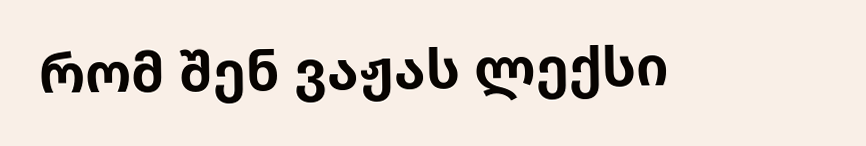რომ შენ ვაჟას ლექსი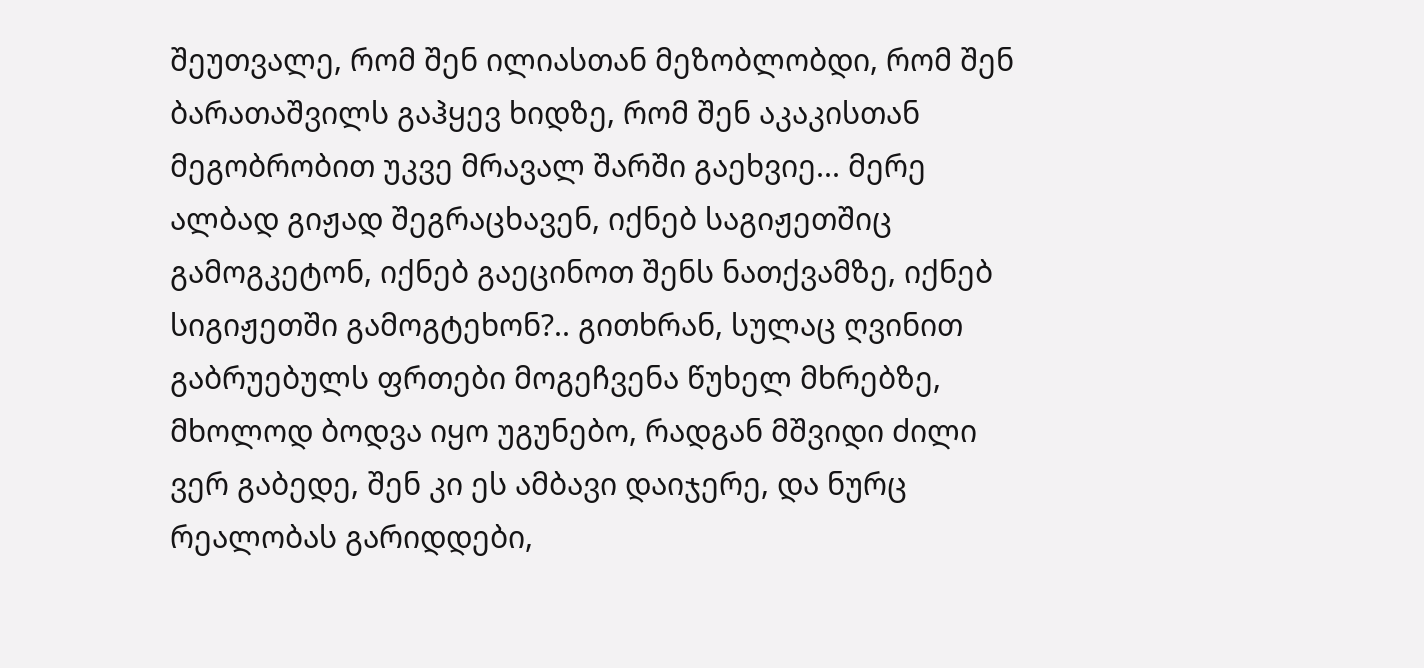შეუთვალე, რომ შენ ილიასთან მეზობლობდი, რომ შენ ბარათაშვილს გაჰყევ ხიდზე, რომ შენ აკაკისთან მეგობრობით უკვე მრავალ შარში გაეხვიე... მერე ალბად გიჟად შეგრაცხავენ, იქნებ საგიჟეთშიც გამოგკეტონ, იქნებ გაეცინოთ შენს ნათქვამზე, იქნებ სიგიჟეთში გამოგტეხონ?.. გითხრან, სულაც ღვინით გაბრუებულს ფრთები მოგეჩვენა წუხელ მხრებზე, მხოლოდ ბოდვა იყო უგუნებო, რადგან მშვიდი ძილი ვერ გაბედე, შენ კი ეს ამბავი დაიჯერე, და ნურც რეალობას გარიდდები,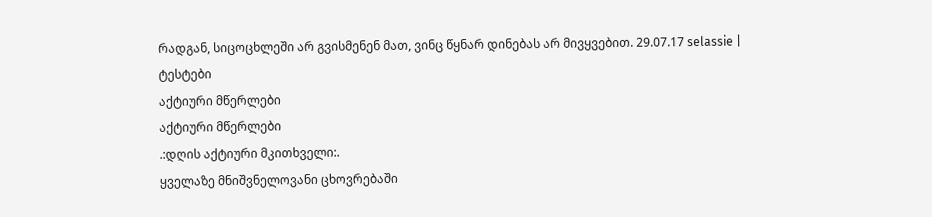რადგან, სიცოცხლეში არ გვისმენენ მათ, ვინც წყნარ დინებას არ მივყვებით. 29.07.17 selassie |
ტესტები
აქტიური მწერლები
აქტიური მწერლები
.:დღის აქტიური მკითხველი:.
ყველაზე მნიშვნელოვანი ცხოვრებაში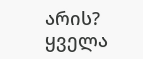არის?
ყველა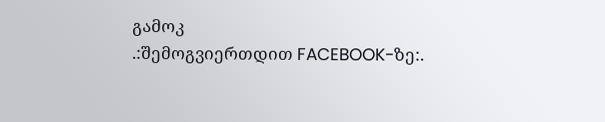გამოკ
.:შემოგვიერთდით FACEBOOK-ზე:.